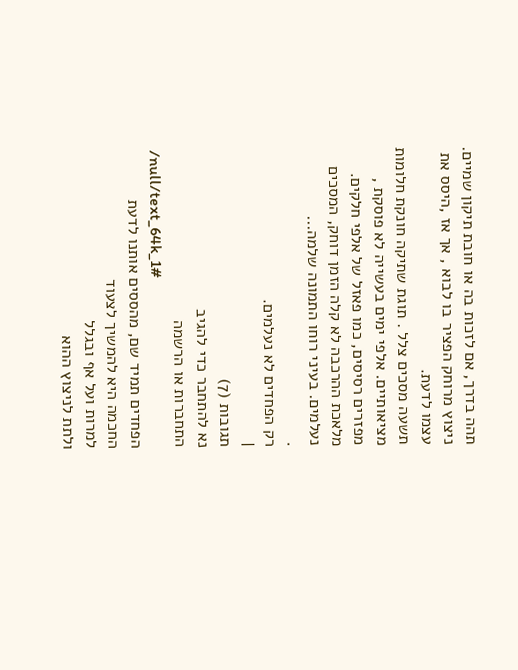תהה בדרך, אם לזכות בה או חובת תיקון שמיים. ניצוץ מרוחק הפציר בו לבוא , אך אז ,היסס את עצמו לדעת.
תשעה מסכים צלל . תוגת שתיקה חונקת חלומות מציאותיים. אלפי ימים בעשייה לא פוסקת , מפזרים רסיסים, כמו פאזל של אלפי חלקים.
מלאכת ההרכבה לא קלה הזמן דוחק, המסכים נעלמים. בעיני רוחו התמונה שלמה...
.
רק הפחדים לא נעלמים.
|
תגובות (7)
נא להתחבר כדי להגיב
התחברות או הרשמה
/null/text_64k_1#
הפחדים תמיד שם, מהססים אותנו לדעת
החכמה היא להמשיך לצעוד
למרות ועל אף ובגלל
ולתת לניצוץ ההוא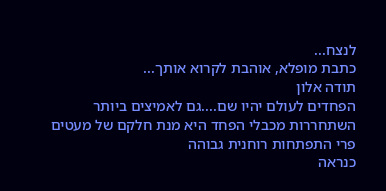לנצח...
כתבת מופלא, אוהבת לקרוא אותך...
תודה אלון
הפחדים לעולם יהיו שם....גם לאמיצים ביותר
השתחררות מכבלי הפחד היא מנת חלקם של מעטים
פרי התפתחות רוחנית גבוהה
כנראה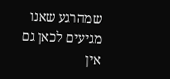שמהרגע שאנו מגיעים לכאן גם אין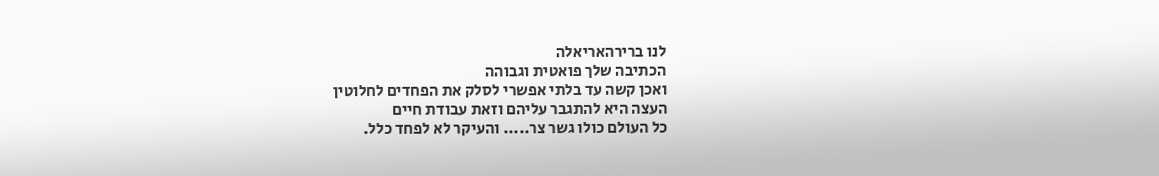לנו ברירהאריאלה
הכתיבה שלך פואטית וגבוהה
ואכן קשה עד בלתי אפשרי לסלק את הפחדים לחלוטין
העצה היא להתגבר עליהם וזאת עבודת חיים
כל העולם כולו גשר צר..... והעיקר לא לפחד כלל.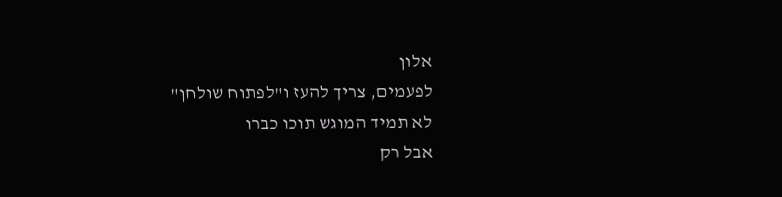אלון
לפעמים, צריך להעז ו"לפתוח שולחן"
לא תמיד המוגש תוכו כברו
אבל רק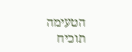הטעימה תוכיח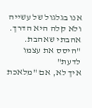אנו בגלגול של עשייה ולא קלה היא הדרך.
אהבתי שאהבת.
"היסס את עצמו לדעת"
איך לא, אם "מלאכת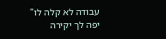עבודה לא קלה לו"
יפה לך יקירה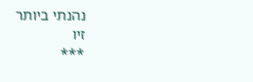נהנתי ביותר
זיו
***